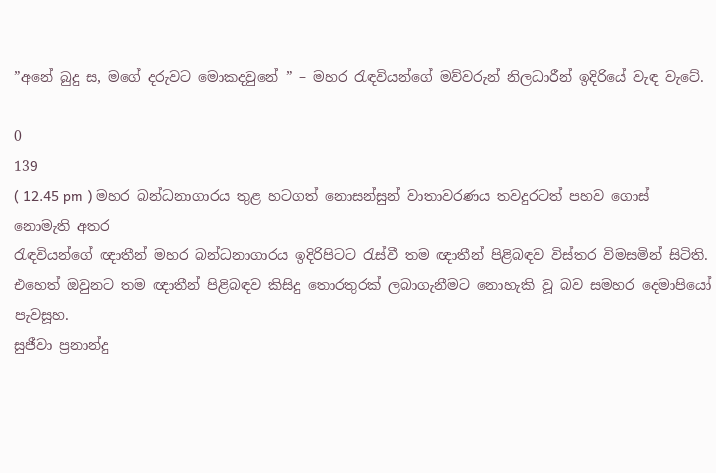”අනේ බුදු ස, මගේ දරුවට මොකදවුනේ ” – මහර රැඳවියන්ගේ මව්වරුන් නිලධාරීන් ඉදිරියේ වැඳ වැටේ.

0
139
( 12.45 pm ) මහර බන්ධනාගාරය තුළ හටගත් නොසන්සුන් වාතාවරණය තවදුරටත් පහව ගොස් නොමැති අතර
රැඳවියන්ගේ ඥාතීන් මහර බන්ධනාගාරය ඉදිරිපිටට රැස්වී තම ඥාතීන් පිළිබඳව විස්තර විමසමින් සිටිති.
එහෙත් ඔවුනට තම ඥාතීන් පිළිබඳව කිසිදු තොරතුරක් ලබාගැනීමට නොහැකි වූ බව සමහර දෙමාපියෝ පැවසූහ.
සුජීවා ප්‍රනාන්දු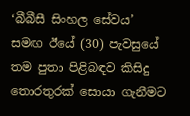‘බීබීසී සිංහල සේවය’ සමඟ ඊයේ (30) පැවසුයේ තම පුතා පිළිබඳව කිසිදු තොරතුරක් සොයා ගැනීමට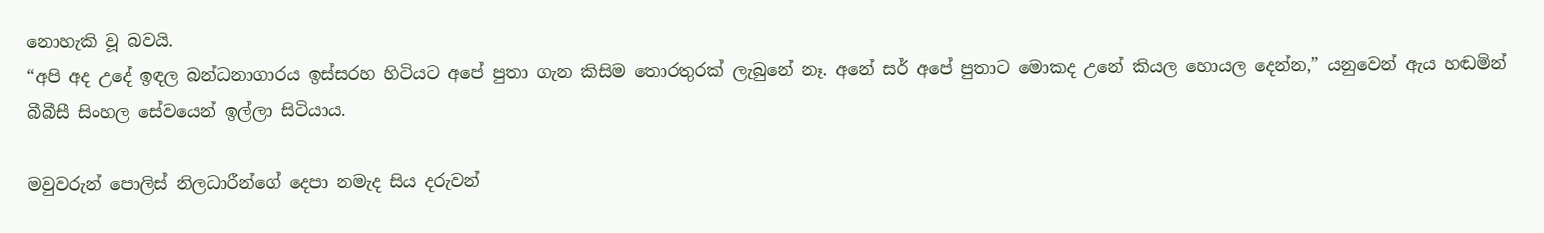නොහැකි වූ බවයි.
“අපි අද උදේ ඉඳල බන්ධනාගාරය ඉස්සරහ හිටියට අපේ පුතා ගැන කිසිම තොරතුරක් ලැබුනේ නෑ. අනේ සර් අපේ පුතාට මොකද උනේ කියල හොයල දෙන්න,” යනුවෙන් ඇය හඬමින් බීබීසී සිංහල සේවයෙන් ඉල්ලා සිටියාය.

මවුවරුන් පොලිස් නිලධාරීන්ගේ දෙපා නමැද සිය දරුවන්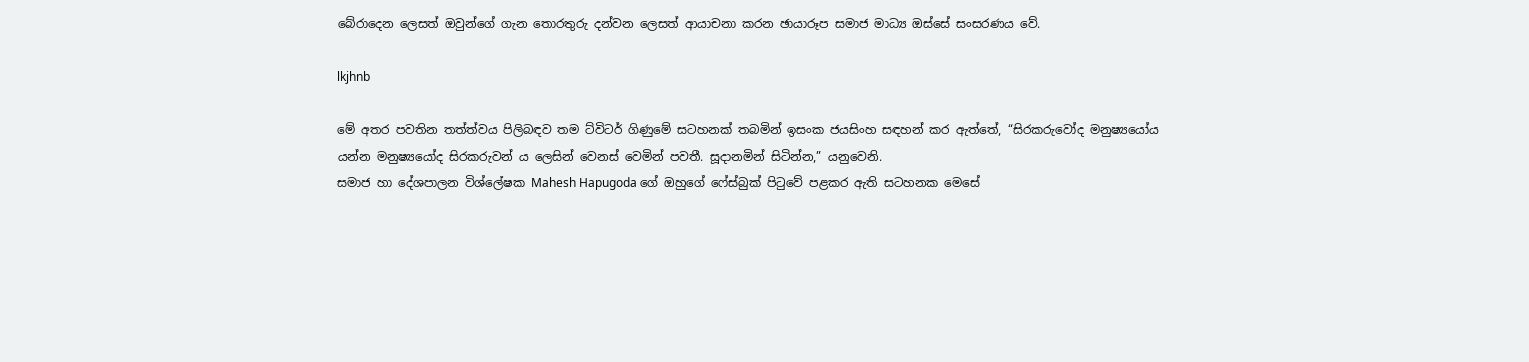බේරාදෙන ලෙසත් ඔවුන්ගේ ගැන තොරතුරු දන්වන ලෙසත් ආයාචනා කරන ඡායාරූප සමාජ මාධ්‍ය ඔස්සේ සංසරණය වේ.

lkjhnb

මේ අතර පවතින තත්ත්වය පිලිබඳව තම ට්විටර් ගිණුමේ සටහනක් තබමින් ඉසංක ජයසිංහ සඳහන් කර ඇත්තේ, “සිරකරුවෝද මනුෂ්‍යයෝය යන්න මනුෂ්‍යයෝද සිරකරුවන් ය ලෙසින් වෙනස් වෙමින් පවතී. සූදානමින් සිටින්න,” යනුවෙනි.
සමාජ හා දේශපාලන විශ්ලේෂක Mahesh Hapugoda ගේ ඔහුගේ ෆේස්බුක් පිටුවේ පළකර ඇති සටහනක මෙසේ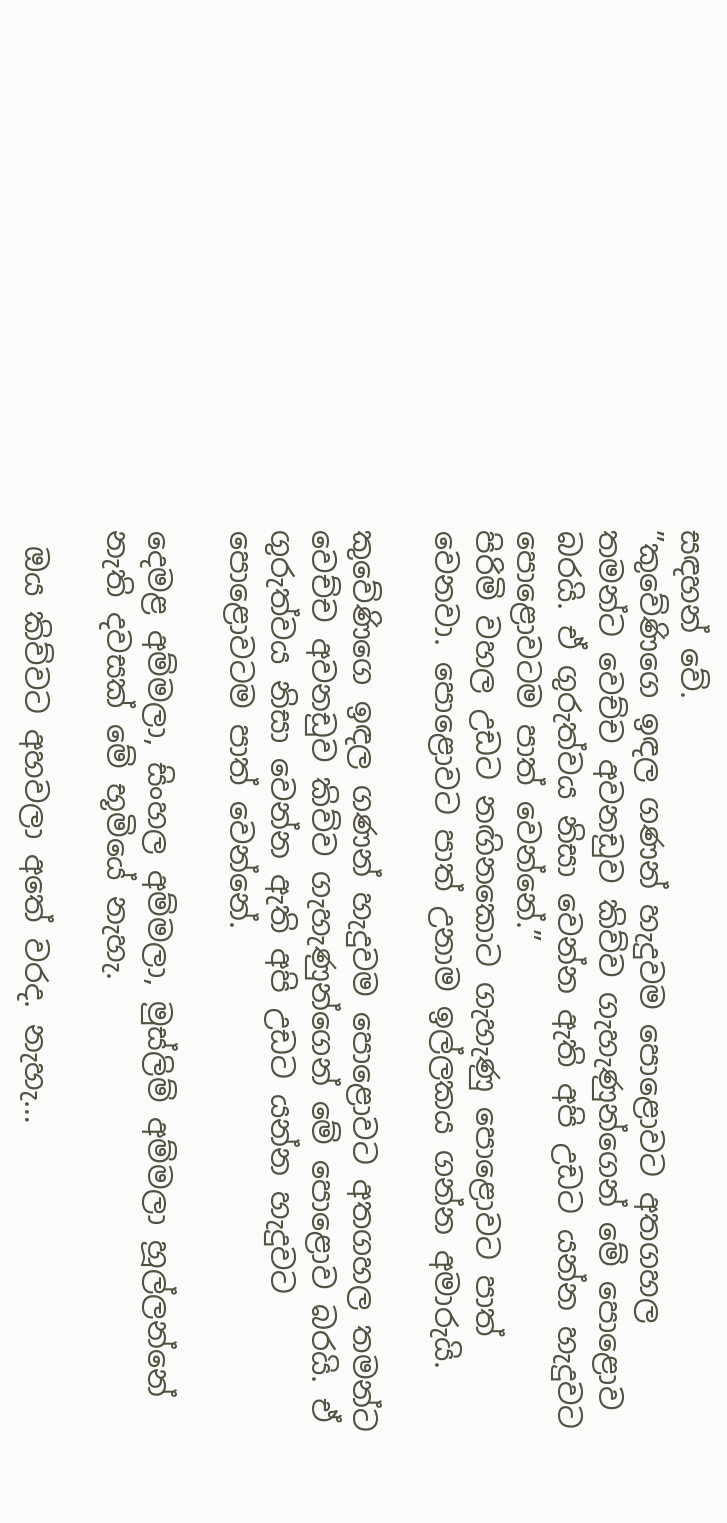සඳහන් වේ.
”කුවේණිගෙ ඉඳල ගණන් හැදුවම පොළොවට අතගහල තමන්ට වෙච්ච අවනඩුව කිව්ව ගැහැණුන්ගෙන් මේ පොළොව බරයි. ඒ ගුරුත්වය නිසා වෙන්න ඇති අපි උඩට යන්න හැදුවට පොළොවටම පාත් වෙන්නේ.”
පිරිමි වහල උඩට නඟිනකොට ගැහැණු පොළොවට පාත් වෙනවා. පොළොවට පාත් උනාම ඉල්ලකය ගන්න අමාරුයි.

කුවේණිගෙ ඉඳල ගණන් හැදුවම පොළොවට අතගහල තමන්ට වෙච්ච අවනඩුව කිව්ව ගැහැණුන්ගෙන් මේ පොළොව බරයි. ඒ ගුරුත්වය නිසා වෙන්න ඇති අපි උඩට යන්න හැදුවට පොළොවටම පාත් වෙන්නේ.

දෙමළ අම්මලා, සිංහල අම්මලා, මුස්ලිම් අම්මලා හූල්ලන්නේ නැති දවසක් මේ භූමියේ නැහැ.

 ඔය කිව්වට අහවලා අතේ වරද. නැහැ…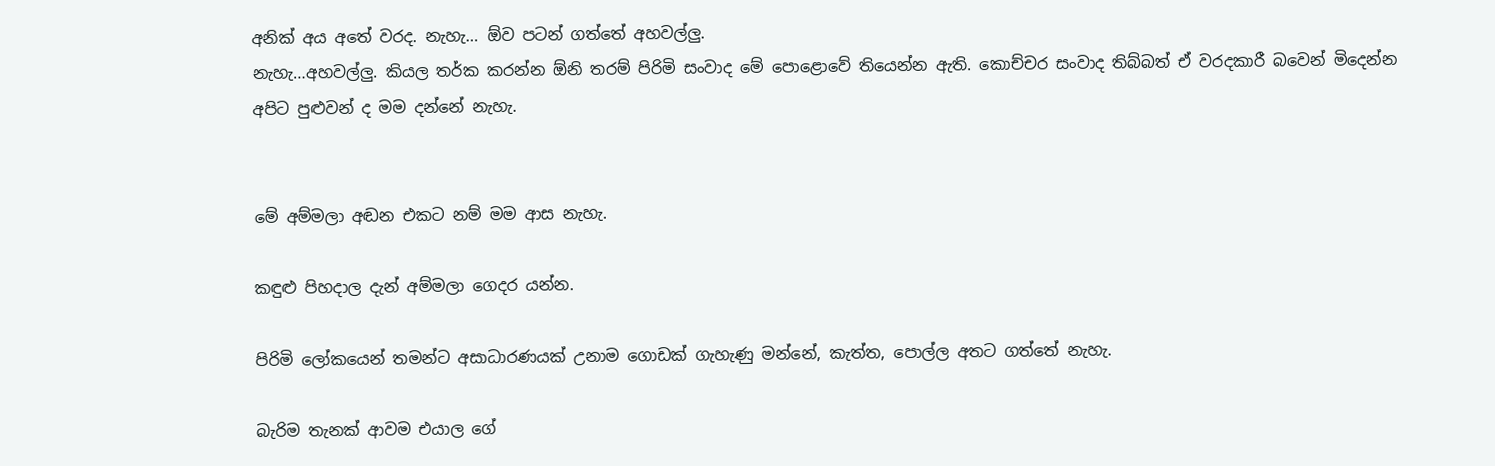අනික් අය අතේ වරද. නැහැ… ඕව පටන් ගත්තේ අහවල්ලු.
නැහැ…අහවල්ලු. කියල තර්ක කරන්න ඕනි තරම් පිරිමි සංවාද මේ පොළොවේ තියෙන්න ඇති. කොච්චර සංවාද තිබ්බත් ඒ වරදකාරී බවෙන් මිදෙන්න අපිට පුළුවන් ද මම දන්නේ නැහැ.


මේ අම්මලා අඬන එකට නම් මම ආස නැහැ.

කඳුළු පිහදාල දැන් අම්මලා ගෙදර යන්න.

පිරිමි ලෝකයෙන් තමන්ට අසාධාරණයක් උනාම ගොඩක් ගැහැණු මන්නේ, කැත්ත, පොල්ල අතට ගත්තේ නැහැ.

බැරිම තැනක් ආවම එයාල ගේ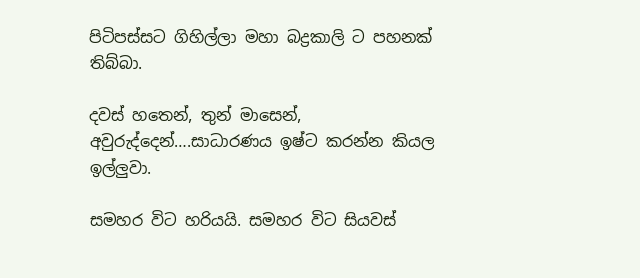පිටිපස්සට ගිහිල්ලා මහා බද්‍රකාලි ට පහනක් තිබ්බා.

දවස් හතෙන්, තුන් මාසෙන්, අවුරුද්දෙන්….සාධාරණය ඉෂ්ට කරන්න කියල ඉල්ලුවා.

සමහර විට හරියයි. සමහර විට සියවස්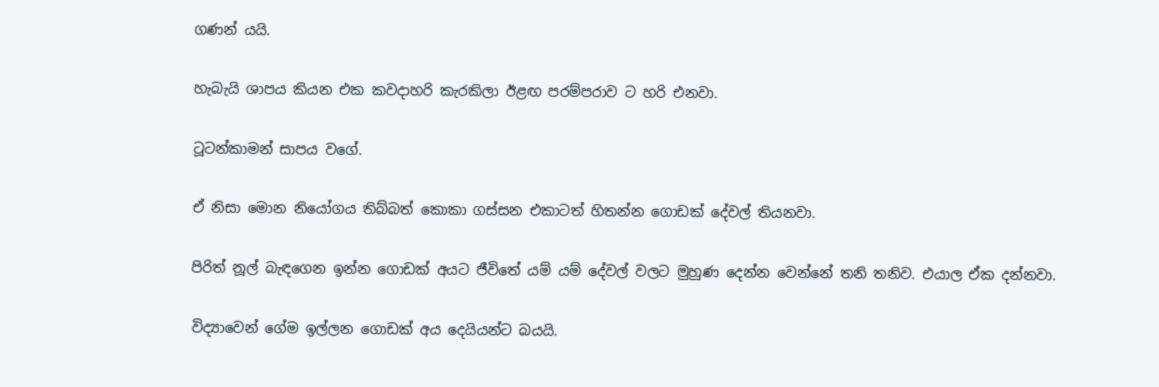ගණන් යයි.

හැබැයි ශාපය කියන එක කවදාහරි කැරකිලා ඊළඟ පරම්පරාව ට හරි එනවා.

ටූටන්කාමන් සාපය වගේ.

ඒ නිසා මොන නියෝගය තිබ්බත් කොකා ගස්සන එකාටත් හිතන්න ගොඩක් දේවල් තියනවා.

පිරිත් නූල් බැඳගෙන ඉන්න ගොඩක් අයට ජීවිතේ යම් යම් දේවල් වලට මුහුණ දෙන්න වෙන්නේ තනි තනිව. එයාල ඒක දන්නවා.

විද්‍යාවෙන් ගේම ඉල්ලන ගොඩක් අය දෙයියන්ට බයයි.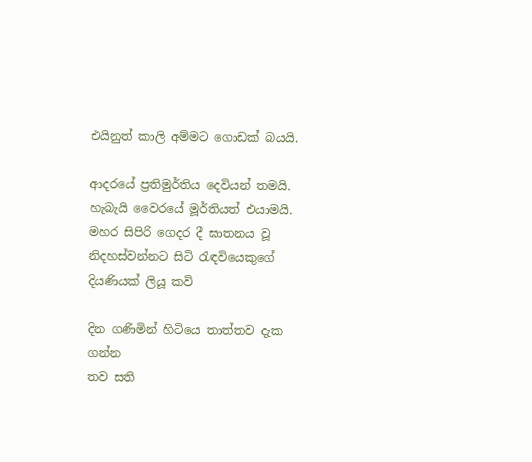එයිනුත් කාලි අම්මට ගොඩක් බයයි.

ආදරයේ ප්‍රතිමුර්තිය දෙවියන් තමයි.
හැබැයි වෛරයේ මූර්තියත් එයාමයි.
මහර සිපිරි ගෙදර දී ඝාතනය වූ නිදහස්වන්නට සිටි රැඳවියෙකුගේ දියණියක් ලියූ කවි

දින ගණිමින් හිටියෙ තාත්තව දැක ගන්න
තව සති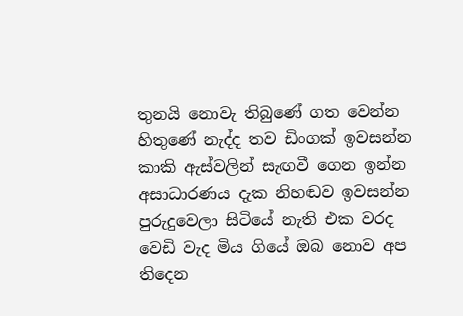තුනයි නොවැ තිබුණේ ගත වෙන්න
හිතුණේ නැද්ද තව ඩිංගක් ඉවසන්න
කාකි ඇස්වලින් සැඟවී ගෙන ඉන්න
අසාධාරණය දැක නිහඬව ඉවසන්න
පුරුදුවෙලා සිටියේ නැති එක වරද
වෙඩි වැද මිය ගියේ ඔබ නොව අප තිදෙන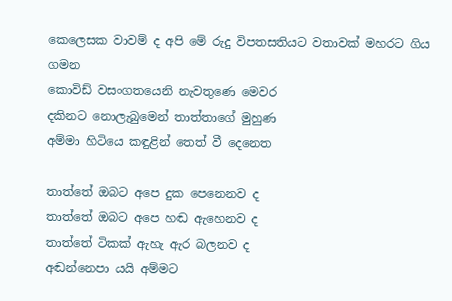කෙලෙසක වාවම් ද අපි මේ රුදු විපතසතියට වතාවක් මහරට ගිය ගමන
කොවිඩ් වසංගතයෙනි නැවතුණෙ මෙවර
දකිනට නොලැබුමෙන් තාත්තාගේ මුහුණ
අම්මා හිටියෙ කඳුළින් තෙත් වී දෙනෙත

තාත්තේ ඔබට අපෙ දුක පෙනෙනව ද
තාත්තේ ඔබට අපෙ හඬ ඇහෙනව ද
තාත්තේ ටිකක් ඇහැ ඇර බලනව ද
අඬන්නෙපා යයි අම්මට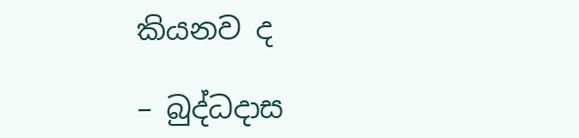කියනව ද

– බුද්ධදාස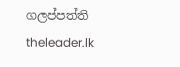ගලප්පත්ති
theleader.lk